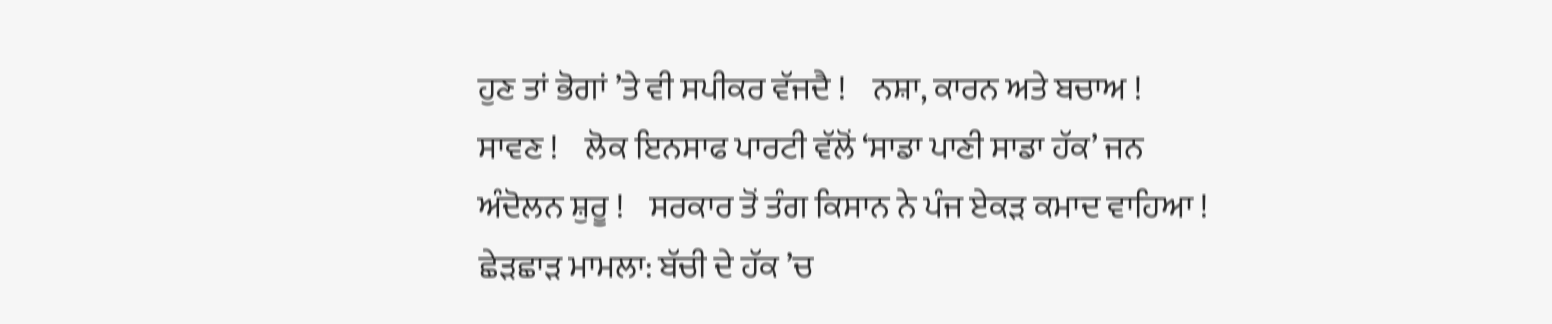ਹੁਣ ਤਾਂ ਭੋਗਾਂ ’ਤੇ ਵੀ ਸਪੀਕਰ ਵੱਜਦੈ !    ਨਸ਼ਾ, ਕਾਰਨ ਅਤੇ ਬਚਾਅ !    ਸਾਵਣ !    ਲੋਕ ਇਨਸਾਫ ਪਾਰਟੀ ਵੱਲੋਂ ‘ਸਾਡਾ ਪਾਣੀ ਸਾਡਾ ਹੱਕ’ ਜਨ ਅੰਦੋਲਨ ਸ਼ੁਰੂ !    ਸਰਕਾਰ ਤੋਂ ਤੰਗ ਕਿਸਾਨ ਨੇ ਪੰਜ ਏਕੜ ਕਮਾਦ ਵਾਹਿਆ !    ਛੇੜਛਾੜ ਮਾਮਲਾ: ਬੱਚੀ ਦੇ ਹੱਕ ’ਚ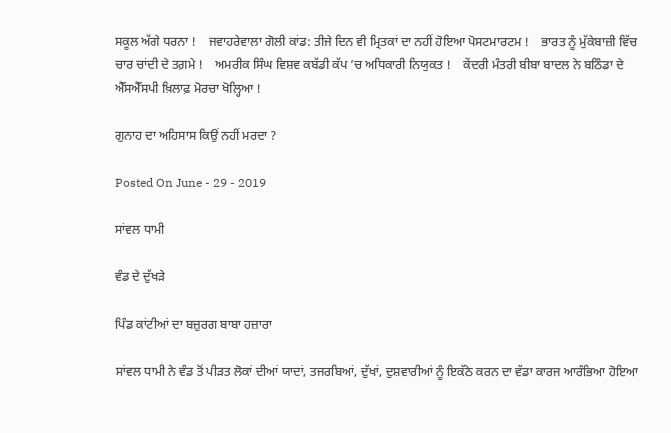ਸਕੂਲ ਅੱਗੇ ਧਰਨਾ !    ਜਵਾਹਰੇਵਾਲਾ ਗੋਲੀ ਕਾਂਡ: ਤੀਜੇ ਦਿਨ ਵੀ ਮ੍ਰਿਤਕਾਂ ਦਾ ਨਹੀਂ ਹੋਇਆ ਪੋਸਟਮਾਰਟਮ !    ਭਾਰਤ ਨੂੰ ਮੁੱਕੇਬਾਜ਼ੀ ਵਿੱਚ ਚਾਰ ਚਾਂਦੀ ਦੇ ਤਗ਼ਮੇ !    ਅਮਰੀਕ ਸਿੰਘ ਵਿਸ਼ਵ ਕਬੱਡੀ ਕੱਪ ’ਚ ਅਧਿਕਾਰੀ ਨਿਯੁਕਤ !    ਕੇਂਦਰੀ ਮੰਤਰੀ ਬੀਬਾ ਬਾਦਲ ਨੇ ਬਠਿੰਡਾ ਦੇ ਐੱਸਐੱਸਪੀ ਖ਼ਿਲਾਫ਼ ਮੋਰਚਾ ਖੋਲ੍ਹਿਆ !

ਗੁਨਾਹ ਦਾ ਅਹਿਸਾਸ ਕਿਉਂ ਨਹੀਂ ਮਰਦਾ ?

Posted On June - 29 - 2019

ਸਾਂਵਲ ਧਾਮੀ

ਵੰਡ ਦੇ ਦੁੱਖੜੇ

ਪਿੰਡ ਕਾਂਟੀਆਂ ਦਾ ਬਜ਼ੁਰਗ ਬਾਬਾ ਹਜ਼ਾਰਾ

ਸਾਂਵਲ ਧਾਮੀ ਨੇ ਵੰਡ ਤੋਂ ਪੀੜਤ ਲੋਕਾਂ ਦੀਆਂ ਯਾਦਾਂ, ਤਜਰਬਿਆਂ, ਦੁੱਖਾਂ, ਦੁਸ਼ਵਾਰੀਆਂ ਨੂੰ ਇਕੱਠੇ ਕਰਨ ਦਾ ਵੱਡਾ ਕਾਰਜ ਆਰੰਭਿਆ ਹੋਇਆ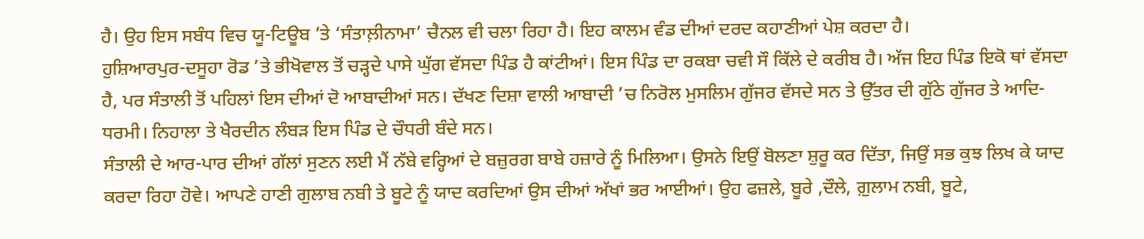ਹੈ। ਉਹ ਇਸ ਸਬੰਧ ਵਿਚ ਯੂ-ਟਿਊਬ ’ਤੇ ‘ਸੰਤਾਲ਼ੀਨਾਮਾ’ ਚੈਨਲ ਵੀ ਚਲਾ ਰਿਹਾ ਹੈ। ਇਹ ਕਾਲਮ ਵੰਡ ਦੀਆਂ ਦਰਦ ਕਹਾਣੀਆਂ ਪੇਸ਼ ਕਰਦਾ ਹੈ।
ਹੁਸ਼ਿਆਰਪੁਰ-ਦਸੂਹਾ ਰੋਡ ’ਤੇ ਭੀਖੋਵਾਲ ਤੋਂ ਚੜ੍ਹਦੇ ਪਾਸੇ ਘੁੱਗ ਵੱਸਦਾ ਪਿੰਡ ਹੈ ਕਾਂਟੀਆਂ। ਇਸ ਪਿੰਡ ਦਾ ਰਕਬਾ ਚਵੀ ਸੌ ਕਿੱਲੇ ਦੇ ਕਰੀਬ ਹੈ। ਅੱਜ ਇਹ ਪਿੰਡ ਇਕੋ ਥਾਂ ਵੱਸਦਾ ਹੈ, ਪਰ ਸੰਤਾਲੀ ਤੋਂ ਪਹਿਲਾਂ ਇਸ ਦੀਆਂ ਦੋ ਆਬਾਦੀਆਂ ਸਨ। ਦੱਖਣ ਦਿਸ਼ਾ ਵਾਲੀ ਆਬਾਦੀ ’ਚ ਨਿਰੋਲ ਮੁਸਲਿਮ ਗੁੱਜਰ ਵੱਸਦੇ ਸਨ ਤੇ ਉੱਤਰ ਦੀ ਗੁੱਠੇ ਗੁੱਜਰ ਤੇ ਆਦਿ-ਧਰਮੀ। ਨਿਹਾਲਾ ਤੇ ਖੈਰਦੀਨ ਲੰਬੜ ਇਸ ਪਿੰਡ ਦੇ ਚੌਧਰੀ ਬੰਦੇ ਸਨ।
ਸੰਤਾਲੀ ਦੇ ਆਰ-ਪਾਰ ਦੀਆਂ ਗੱਲਾਂ ਸੁਣਨ ਲਈ ਮੈਂ ਨੱਬੇ ਵਰ੍ਹਿਆਂ ਦੇ ਬਜ਼ੁਰਗ ਬਾਬੇ ਹਜ਼ਾਰੇ ਨੂੰ ਮਿਲਿਆ। ਉਸਨੇ ਇਉਂ ਬੋਲਣਾ ਸ਼ੁਰੂ ਕਰ ਦਿੱਤਾ, ਜਿਉਂ ਸਭ ਕੁਝ ਲਿਖ ਕੇ ਯਾਦ ਕਰਦਾ ਰਿਹਾ ਹੋਵੇ। ਆਪਣੇ ਹਾਣੀ ਗੁਲਾਬ ਨਬੀ ਤੇ ਬੂਟੇ ਨੂੰ ਯਾਦ ਕਰਦਿਆਂ ਉਸ ਦੀਆਂ ਅੱਖਾਂ ਭਰ ਆਈਆਂ। ਉਹ ਫਜ਼ਲੇ, ਬੂਰੇ ,ਦੌਲੇ, ਗ਼ੁਲਾਮ ਨਬੀ, ਬੂਟੇ,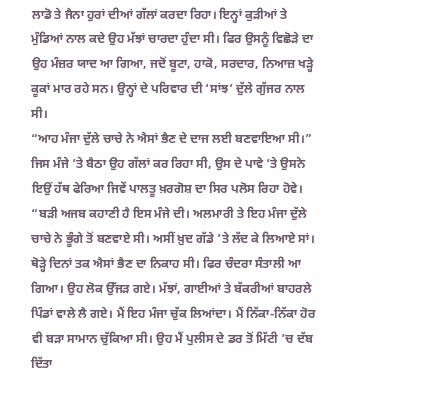ਲਾਡੋ ਤੇ ਜੈਨਾ ਹੁਰਾਂ ਦੀਆਂ ਗੱਲਾਂ ਕਰਦਾ ਰਿਹਾ। ਇਨ੍ਹਾਂ ਕੁੜੀਆਂ ਤੇ ਮੁੰਡਿਆਂ ਨਾਲ ਕਦੇ ਉਹ ਮੱਝਾਂ ਚਾਰਦਾ ਹੁੰਦਾ ਸੀ। ਫਿਰ ਉਸਨੂੰ ਵਿਛੋੜੇ ਦਾ ਉਹ ਮੰਜ਼ਰ ਯਾਦ ਆ ਗਿਆ, ਜਦੋਂ ਬੂਟਾ, ਹਾਕੋ, ਸਰਦਾਰ, ਨਿਆਜ਼ ਖੜ੍ਹੇ ਕੂਕਾਂ ਮਾਰ ਰਹੇ ਸਨ। ਉਨ੍ਹਾਂ ਦੇ ਪਰਿਵਾਰ ਦੀ ‘ਸਾਂਝ’ ਦੁੱਲੇ ਗੁੱਜਰ ਨਾਲ ਸੀ।
“ਆਹ ਮੰਜਾ ਦੁੱਲੇ ਚਾਚੇ ਨੇ ਐਸਾਂ ਭੈਣ ਦੇ ਦਾਜ ਲਈ ਬਣਵਾਇਆ ਸੀ।” ਜਿਸ ਮੰਜੇ ’ਤੇ ਬੈਠਾ ਉਹ ਗੱਲਾਂ ਕਰ ਰਿਹਾ ਸੀ, ਉਸ ਦੇ ਪਾਵੇ ’ਤੇ ਉਸਨੇ ਇਉਂ ਹੱਥ ਫੇਰਿਆ ਜਿਵੇਂ ਪਾਲਤੂ ਖ਼ਰਗੋਸ਼ ਦਾ ਸਿਰ ਪਲੋਸ ਰਿਹਾ ਹੋਵੇ।
“ਬੜੀ ਅਜਬ ਕਹਾਣੀ ਹੈ ਇਸ ਮੰਜੇ ਦੀ। ਅਲਮਾਰੀ ਤੇ ਇਹ ਮੰਜਾ ਦੁੱਲੇ ਚਾਚੇ ਨੇ ਭੂੰਗੇ ਤੋਂ ਬਣਵਾਏ ਸੀ। ਅਸੀਂ ਖ਼ੁਦ ਗੱਡੇ ’ਤੇ ਲੱਦ ਕੇ ਲਿਆਏ ਸਾਂ। ਥੋੜ੍ਹੇ ਦਿਨਾਂ ਤਕ ਐਸਾਂ ਭੈਣ ਦਾ ਨਿਕਾਹ ਸੀ। ਫਿਰ ਚੰਦਰਾ ਸੰਤਾਲੀ ਆ ਗਿਆ। ਉਹ ਲੋਕ ਉੱਜੜ ਗਏ। ਮੱਝਾਂ, ਗਾਈਆਂ ਤੇ ਬੱਕਰੀਆਂ ਬਾਹਰਲੇ ਪਿੰਡਾਂ ਵਾਲੇ ਲੈ ਗਏ। ਮੈਂ ਇਹ ਮੰਜਾ ਚੁੱਕ ਲਿਆਂਦਾ। ਮੈਂ ਨਿੱਕਾ-ਨਿੱਕਾ ਹੋਰ ਵੀ ਬੜਾ ਸਾਮਾਨ ਚੁੱਕਿਆ ਸੀ। ਉਹ ਮੈਂ ਪੁਲੀਸ ਦੇ ਡਰ ਤੋਂ ਮਿੱਟੀ ’ਚ ਦੱਬ ਦਿੱਤਾ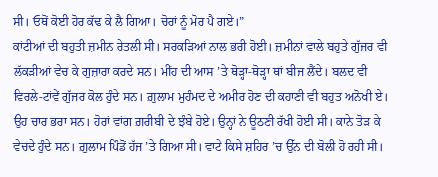ਸੀ। ਓਥੋਂ ਕੋਈ ਹੋਰ ਕੱਢ ਕੇ ਲੈ ਗਿਆ। ਚੋਰਾਂ ਨੂੰ ਮੋਰ ਪੈ ਗਏ।”
ਕਾਂਟੀਆਂ ਦੀ ਬਹੁਤੀ ਜ਼ਮੀਨ ਰੇਤਲੀ ਸੀ। ਸਰਕੜਿਆਂ ਨਾਲ ਭਰੀ ਹੋਈ। ਜ਼ਮੀਨਾਂ ਵਾਲੇ ਬਹੁਤੇ ਗੁੱਜਰ ਵੀ ਲੱਕੜੀਆਂ ਵੇਚ ਕੇ ਗੁਜ਼ਾਰਾ ਕਰਦੇ ਸਨ। ਮੀਂਹ ਦੀ ਆਸ ’ਤੇ ਥੋੜ੍ਹਾ-ਥੋੜ੍ਹਾ ਥਾਂ ਬੀਜ ਲੈਂਦੇ। ਬਲਦ ਵੀ ਵਿਰਲੇ-ਟਾਂਵੇਂ ਗੁੱਜਰ ਕੋਲ ਹੁੰਦੇ ਸਨ। ਗ਼ੁਲਾਮ ਮੁਹੰਮਦ ਦੇ ਅਮੀਰ ਹੋਣ ਦੀ ਕਹਾਣੀ ਵੀ ਬਹੁਤ ਅਨੋਖੀ ਏ। ਉਹ ਚਾਰ ਭਰਾ ਸਨ। ਹੋਰਾਂ ਵਾਂਗ ਗ਼ਰੀਬੀ ਦੇ ਝੰਬੇ ਹੋਏ। ਉਨ੍ਹਾਂ ਨੇ ਊਠਣੀ ਰੱਖੀ ਹੋਈ ਸੀ। ਕਾਨੇ ਤੋੜ ਕੇ ਵੇਚਦੇ ਹੁੰਦੇ ਸਨ। ਗ਼ੁਲਾਮ ਪਿੰਡੋਂ ਹੱਜ ’ਤੇ ਗਿਆ ਸੀ। ਵਾਟੇ ਕਿਸੇ ਸ਼ਹਿਰ ’ਚ ਉੱਨ ਦੀ ਬੋਲੀ ਹੋ ਰਹੀ ਸੀ।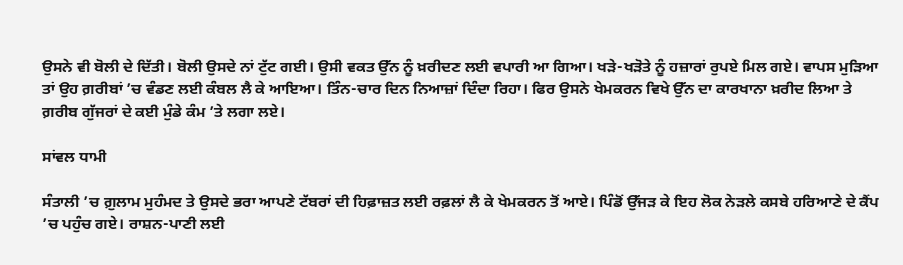ਉਸਨੇ ਵੀ ਬੋਲੀ ਦੇ ਦਿੱਤੀ। ਬੋਲੀ ਉਸਦੇ ਨਾਂ ਟੁੱਟ ਗਈ। ਉਸੀ ਵਕਤ ਉੱਨ ਨੂੰ ਖ਼ਰੀਦਣ ਲਈ ਵਪਾਰੀ ਆ ਗਿਆ। ਖੜੇ-ਖੜੋਤੇ ਨੂੰ ਹਜ਼ਾਰਾਂ ਰੁਪਏ ਮਿਲ ਗਏ। ਵਾਪਸ ਮੁੜਿਆ ਤਾਂ ਉਹ ਗ਼ਰੀਬਾਂ ’ਚ ਵੰਡਣ ਲਈ ਕੰਬਲ ਲੈ ਕੇ ਆਇਆ। ਤਿੰਨ-ਚਾਰ ਦਿਨ ਨਿਆਜ਼ਾਂ ਦਿੰਦਾ ਰਿਹਾ। ਫਿਰ ਉਸਨੇ ਖੇਮਕਰਨ ਵਿਖੇ ਉੱਨ ਦਾ ਕਾਰਖਾਨਾ ਖ਼ਰੀਦ ਲਿਆ ਤੇ ਗ਼ਰੀਬ ਗੁੱਜਰਾਂ ਦੇ ਕਈ ਮੁੰਡੇ ਕੰਮ ’ਤੇ ਲਗਾ ਲਏ।

ਸਾਂਵਲ ਧਾਮੀ

ਸੰਤਾਲੀ ’ਚ ਗ਼ੁਲਾਮ ਮੁਹੰਮਦ ਤੇ ਉਸਦੇ ਭਰਾ ਆਪਣੇ ਟੱਬਰਾਂ ਦੀ ਹਿਫ਼ਾਜ਼ਤ ਲਈ ਰਫ਼ਲਾਂ ਲੈ ਕੇ ਖੇਮਕਰਨ ਤੋਂ ਆਏ। ਪਿੰਡੋਂ ਉੱਜੜ ਕੇ ਇਹ ਲੋਕ ਨੇੜਲੇ ਕਸਬੇ ਹਰਿਆਣੇ ਦੇ ਕੈਂਪ ’ਚ ਪਹੁੰਚ ਗਏ। ਰਾਸ਼ਨ-ਪਾਣੀ ਲਈ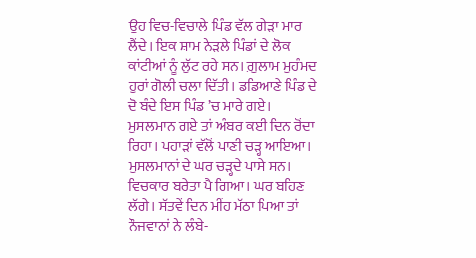ਉਹ ਵਿਚ-ਵਿਚਾਲੇ ਪਿੰਡ ਵੱਲ ਗੇੜਾ ਮਾਰ ਲੈਂਦੇ। ਇਕ ਸ਼ਾਮ ਨੇੜਲੇ ਪਿੰਡਾਂ ਦੇ ਲੋਕ ਕਾਂਟੀਆਂ ਨੂੰ ਲੁੱਟ ਰਹੇ ਸਨ। ਗ਼ੁਲਾਮ ਮੁਹੰਮਦ ਹੁਰਾਂ ਗੋਲੀ ਚਲਾ ਦਿੱਤੀ। ਡਡਿਆਣੇ ਪਿੰਡ ਦੇ ਦੋ ਬੰਦੇ ਇਸ ਪਿੰਡ ’ਚ ਮਾਰੇ ਗਏ।
ਮੁਸਲਮਾਨ ਗਏ ਤਾਂ ਅੰਬਰ ਕਈ ਦਿਨ ਰੋਂਦਾ ਰਿਹਾ। ਪਹਾੜਾਂ ਵੱਲੋਂ ਪਾਣੀ ਚੜ੍ਹ ਆਇਆ। ਮੁਸਲਮਾਨਾਂ ਦੇ ਘਰ ਚੜ੍ਹਦੇ ਪਾਸੇ ਸਨ। ਵਿਚਕਾਰ ਬਰੇਤਾ ਪੈ ਗਿਆ। ਘਰ ਬਹਿਣ ਲੱਗੇ। ਸੱਤਵੇਂ ਦਿਨ ਮੀਂਹ ਮੱਠਾ ਪਿਆ ਤਾਂ ਨੌਜਵਾਨਾਂ ਨੇ ਲੰਬੇ-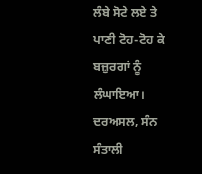ਲੰਬੇ ਸੋਟੇ ਲਏ ਤੇ ਪਾਣੀ ਟੋਹ-ਟੋਹ ਕੇ ਬਜ਼ੁਰਗਾਂ ਨੂੰ ਲੰਘਾਇਆ। ਦਰਅਸਲ, ਸੰਨ ਸੰਤਾਲੀ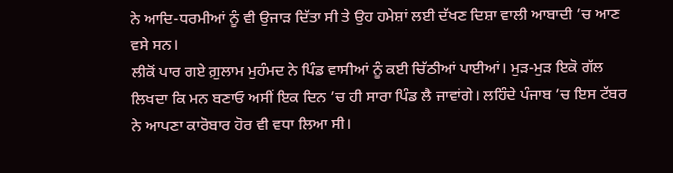ਨੇ ਆਦਿ-ਧਰਮੀਆਂ ਨੂੰ ਵੀ ਉਜਾੜ ਦਿੱਤਾ ਸੀ ਤੇ ਉਹ ਹਮੇਸ਼ਾਂ ਲਈ ਦੱਖਣ ਦਿਸ਼ਾ ਵਾਲੀ ਆਬਾਦੀ ’ਚ ਆਣ ਵਸੇ ਸਨ।
ਲੀਕੋਂ ਪਾਰ ਗਏ ਗ਼ੁਲਾਮ ਮੁਹੰਮਦ ਨੇ ਪਿੰਡ ਵਾਸੀਆਂ ਨੂੰ ਕਈ ਚਿੱਠੀਆਂ ਪਾਈਆਂ। ਮੁੜ-ਮੁੜ ਇਕੋ ਗੱਲ ਲਿਖਦਾ ਕਿ ਮਨ ਬਣਾਓ ਅਸੀਂ ਇਕ ਦਿਨ ’ਚ ਹੀ ਸਾਰਾ ਪਿੰਡ ਲੈ ਜਾਵਾਂਗੇ। ਲਹਿੰਦੇ ਪੰਜਾਬ ’ਚ ਇਸ ਟੱਬਰ ਨੇ ਆਪਣਾ ਕਾਰੋਬਾਰ ਹੋਰ ਵੀ ਵਧਾ ਲਿਆ ਸੀ।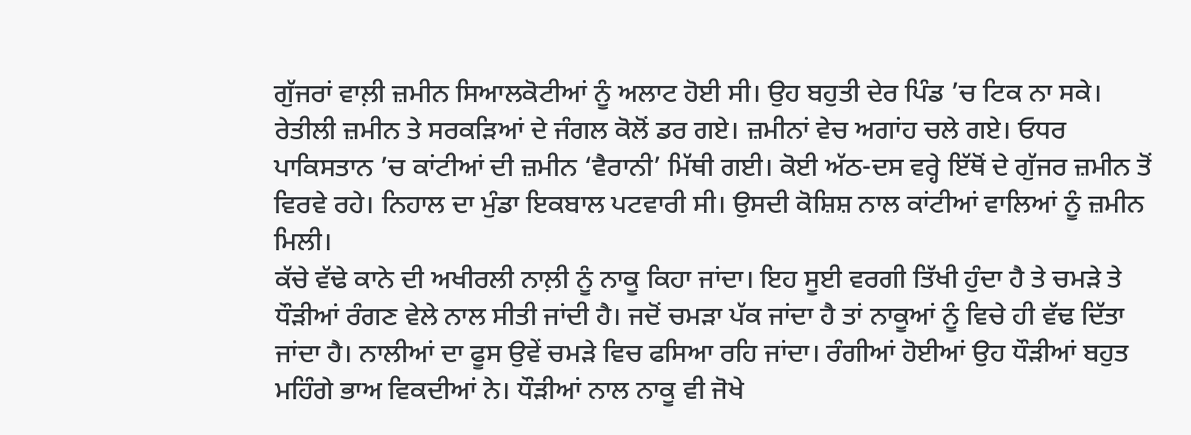ਗੁੱਜਰਾਂ ਵਾਲ਼ੀ ਜ਼ਮੀਨ ਸਿਆਲਕੋਟੀਆਂ ਨੂੰ ਅਲਾਟ ਹੋਈ ਸੀ। ਉਹ ਬਹੁਤੀ ਦੇਰ ਪਿੰਡ ’ਚ ਟਿਕ ਨਾ ਸਕੇ। ਰੇਤੀਲੀ ਜ਼ਮੀਨ ਤੇ ਸਰਕੜਿਆਂ ਦੇ ਜੰਗਲ ਕੋਲੋਂ ਡਰ ਗਏ। ਜ਼ਮੀਨਾਂ ਵੇਚ ਅਗਾਂਹ ਚਲੇ ਗਏ। ਓਧਰ ਪਾਕਿਸਤਾਨ ’ਚ ਕਾਂਟੀਆਂ ਦੀ ਜ਼ਮੀਨ ‘ਵੈਰਾਨੀ’ ਮਿੱਥੀ ਗਈ। ਕੋਈ ਅੱਠ-ਦਸ ਵਰ੍ਹੇ ਇੱਥੋਂ ਦੇ ਗੁੱਜਰ ਜ਼ਮੀਨ ਤੋਂ ਵਿਰਵੇ ਰਹੇ। ਨਿਹਾਲ ਦਾ ਮੁੰਡਾ ਇਕਬਾਲ ਪਟਵਾਰੀ ਸੀ। ਉਸਦੀ ਕੋਸ਼ਿਸ਼ ਨਾਲ ਕਾਂਟੀਆਂ ਵਾਲਿਆਂ ਨੂੰ ਜ਼ਮੀਨ ਮਿਲੀ।
ਕੱਚੇ ਵੱਢੇ ਕਾਨੇ ਦੀ ਅਖੀਰਲੀ ਨਾਲ਼ੀ ਨੂੰ ਨਾਕੂ ਕਿਹਾ ਜਾਂਦਾ। ਇਹ ਸੂਈ ਵਰਗੀ ਤਿੱਖੀ ਹੁੰਦਾ ਹੈ ਤੇ ਚਮੜੇ ਤੇ ਧੌੜੀਆਂ ਰੰਗਣ ਵੇਲੇ ਨਾਲ ਸੀਤੀ ਜਾਂਦੀ ਹੈ। ਜਦੋਂ ਚਮੜਾ ਪੱਕ ਜਾਂਦਾ ਹੈ ਤਾਂ ਨਾਕੂਆਂ ਨੂੰ ਵਿਚੇ ਹੀ ਵੱਢ ਦਿੱਤਾ ਜਾਂਦਾ ਹੈ। ਨਾਲੀਆਂ ਦਾ ਫੂਸ ਉਵੇਂ ਚਮੜੇ ਵਿਚ ਫਸਿਆ ਰਹਿ ਜਾਂਦਾ। ਰੰਗੀਆਂ ਹੋਈਆਂ ਉਹ ਧੌੜੀਆਂ ਬਹੁਤ ਮਹਿੰਗੇ ਭਾਅ ਵਿਕਦੀਆਂ ਨੇ। ਧੌੜੀਆਂ ਨਾਲ ਨਾਕੂ ਵੀ ਜੋਖੇ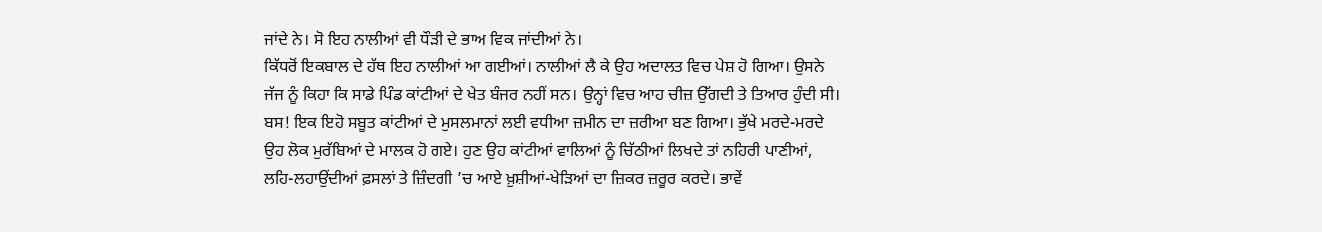ਜਾਂਦੇ ਨੇ। ਸੋ ਇਹ ਨਾਲੀਆਂ ਵੀ ਧੌੜੀ ਦੇ ਭਾਅ ਵਿਕ ਜਾਂਦੀਆਂ ਨੇ।
ਕਿੱਧਰੋਂ ਇਕਬਾਲ ਦੇ ਹੱਥ ਇਹ ਨਾਲੀਆਂ ਆ ਗਈਆਂ। ਨਾਲੀਆਂ ਲੈ ਕੇ ਉਹ ਅਦਾਲਤ ਵਿਚ ਪੇਸ਼ ਹੋ ਗਿਆ। ਉਸਨੇ ਜੱਜ ਨੂੰ ਕਿਹਾ ਕਿ ਸਾਡੇ ਪਿੰਡ ਕਾਂਟੀਆਂ ਦੇ ਖੇਤ ਬੰਜਰ ਨਹੀਂ ਸਨ। ਉਨ੍ਹਾਂ ਵਿਚ ਆਹ ਚੀਜ਼ ਉੱਗਦੀ ਤੇ ਤਿਆਰ ਹੁੰਦੀ ਸੀ। ਬਸ! ਇਕ ਇਹੋ ਸਬੂਤ ਕਾਂਟੀਆਂ ਦੇ ਮੁਸਲਮਾਨਾਂ ਲਈ ਵਧੀਆ ਜ਼ਮੀਨ ਦਾ ਜ਼ਰੀਆ ਬਣ ਗਿਆ। ਭੁੱਖੇ ਮਰਦੇ-ਮਰਦੇ ਉਹ ਲੋਕ ਮੁਰੱਬਿਆਂ ਦੇ ਮਾਲਕ ਹੋ ਗਏ। ਹੁਣ ਉਹ ਕਾਂਟੀਆਂ ਵਾਲਿਆਂ ਨੂੰ ਚਿੱਠੀਆਂ ਲਿਖਦੇ ਤਾਂ ਨਹਿਰੀ ਪਾਣੀਆਂ, ਲਹਿ-ਲਹਾਉਂਦੀਆਂ ਫ਼ਸਲਾਂ ਤੇ ਜ਼ਿੰਦਗੀ ’ਚ ਆਏ ਖ਼ੁਸ਼ੀਆਂ-ਖੇੜਿਆਂ ਦਾ ਜ਼ਿਕਰ ਜ਼ਰੂਰ ਕਰਦੇ। ਭਾਵੇਂ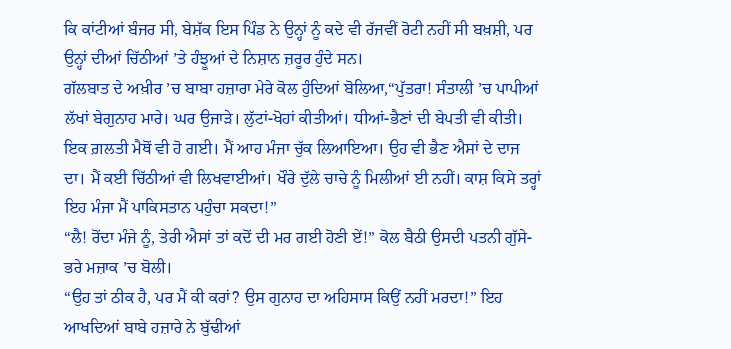ਕਿ ਕਾਂਟੀਆਂ ਬੰਜਰ ਸੀ, ਬੇਸ਼ੱਕ ਇਸ ਪਿੰਡ ਨੇ ਉਨ੍ਹਾਂ ਨੂੰ ਕਦੇ ਵੀ ਰੱਜਵੀਂ ਰੋਟੀ ਨਹੀਂ ਸੀ ਬਖ਼ਸ਼ੀ, ਪਰ ਉਨ੍ਹਾਂ ਦੀਆਂ ਚਿੱਠੀਆਂ ’ਤੇ ਹੰਝੂਆਂ ਦੇ ਨਿਸ਼ਾਨ ਜ਼ਰੂਰ ਹੁੰਦੇ ਸਨ।
ਗੱਲਬਾਤ ਦੇ ਅਖ਼ੀਰ ’ਚ ਬਾਬਾ ਹਜ਼ਾਰਾ ਮੇਰੇ ਕੋਲ ਹੁੰਦਿਆਂ ਬੋਲਿਆ,“ਪੁੱਤਰਾ! ਸੰਤਾਲੀ ’ਚ ਪਾਪੀਆਂ ਲੱਖਾਂ ਬੇਗੁਨਾਹ ਮਾਰੇ। ਘਰ ਉਜਾੜੇ। ਲੁੱਟਾਂ-ਖੋਹਾਂ ਕੀਤੀਆਂ। ਧੀਆਂ-ਭੈਣਾਂ ਦੀ ਬੇਪਤੀ ਵੀ ਕੀਤੀ। ਇਕ ਗ਼ਲਤੀ ਮੈਥੋਂ ਵੀ ਹੋ ਗਈ। ਮੈਂ ਆਹ ਮੰਜਾ ਚੁੱਕ ਲਿਆਇਆ। ਉਹ ਵੀ ਭੈਣ ਐਸਾਂ ਦੇ ਦਾਜ ਦਾ। ਮੈਂ ਕਈ ਚਿੱਠੀਆਂ ਵੀ ਲਿਖਵਾਈਆਂ। ਖੌਰੇ ਦੁੱਲੇ ਚਾਚੇ ਨੂੰ ਮਿਲੀਆਂ ਈ ਨਹੀਂ। ਕਾਸ਼ ਕਿਸੇ ਤਰ੍ਹਾਂ ਇਹ ਮੰਜਾ ਮੈਂ ਪਾਕਿਸਤਾਨ ਪਹੁੰਚਾ ਸਕਦਾ!”
“ਲੈ! ਰੋਂਦਾ ਮੰਜੇ ਨੂੰ, ਤੇਰੀ ਐਸਾਂ ਤਾਂ ਕਦੋਂ ਦੀ ਮਰ ਗਈ ਹੋਣੀ ਏਂ!” ਕੋਲ ਬੈਠੀ ਉਸਦੀ ਪਤਨੀ ਗੁੱਸੇ-ਭਰੇ ਮਜ਼ਾਕ ’ਚ ਬੋਲੀ।
“ਉਹ ਤਾਂ ਠੀਕ ਹੈ, ਪਰ ਮੈਂ ਕੀ ਕਰਾਂ? ਉਸ ਗੁਨਾਹ ਦਾ ਅਹਿਸਾਸ ਕਿਉਂ ਨਹੀਂ ਮਰਦਾ!” ਇਹ ਆਖਦਿਆਂ ਬਾਬੇ ਹਜ਼ਾਰੇ ਨੇ ਬੁੱਢੀਆਂ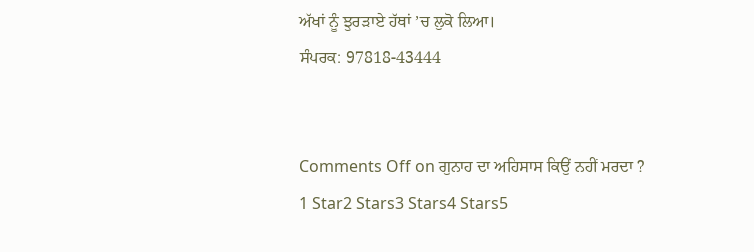ਅੱਖਾਂ ਨੂੰ ਝੁਰੜਾਏ ਹੱਥਾਂ ’ਚ ਲੁਕੋ ਲਿਆ।
ਸੰਪਰਕ: 97818-43444


Comments Off on ਗੁਨਾਹ ਦਾ ਅਹਿਸਾਸ ਕਿਉਂ ਨਹੀਂ ਮਰਦਾ ?
1 Star2 Stars3 Stars4 Stars5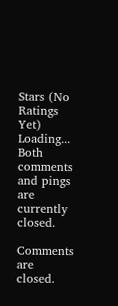Stars (No Ratings Yet)
Loading...
Both comments and pings are currently closed.

Comments are closed.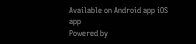Available on Android app iOS app
Powered by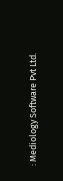: Mediology Software Pvt Ltd.